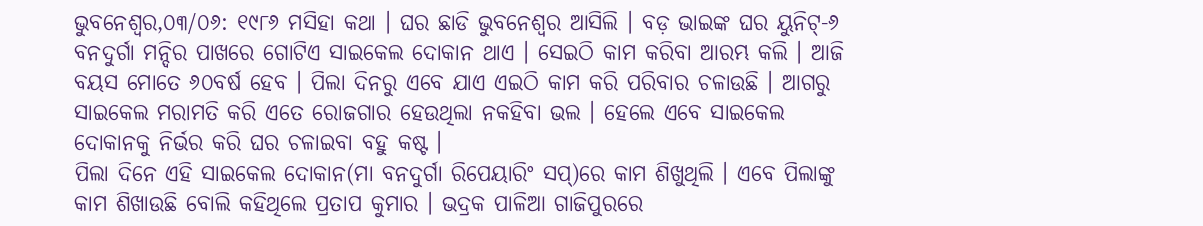ଭୁବନେଶ୍ୱର,୦୩/୦୬: ୧୯୮୬ ମସିହା କଥା । ଘର ଛାଡି ଭୁବନେଶ୍ୱର ଆସିଲି । ବଡ଼ ଭାଇଙ୍କ ଘର ୟୁନିଟ୍-୬ ବନଦୁର୍ଗା ମନ୍ଦିର ପାଖରେ ଗୋଟିଏ ସାଇକେଲ ଦୋକାନ ଥାଏ । ସେଇଠି କାମ କରିବା ଆରମ୍ଭ କଲି । ଆଜି ବୟସ ମୋତେ ୬୦ବର୍ଷ ହେବ । ପିଲା ଦିନରୁ ଏବେ ଯାଏ ଏଇଠି କାମ କରି ପରିବାର ଚଳାଉଛି । ଆଗରୁ ସାଇକେଲ ମରାମତି କରି ଏତେ ରୋଜଗାର ହେଉଥିଲା ନକହିବା ଭଲ । ହେଲେ ଏବେ ସାଇକେଲ ଦୋକାନକୁ ନିର୍ଭର କରି ଘର ଚଳାଇବା ବହୁ କଷ୍ଟ ।
ପିଲା ଦିନେ ଏହି ସାଇକେଲ ଦୋକାନ(ମା ବନଦୁର୍ଗା ରିପେୟାରିଂ ସପ୍)ରେ କାମ ଶିଖୁଥିଲି । ଏବେ ପିଲାଙ୍କୁ କାମ ଶିଖାଉଛି ବୋଲି କହିଥିଲେ ପ୍ରତାପ କୁମାର । ଭଦ୍ରକ ପାଳିଆ ଗାଜିପୁରରେ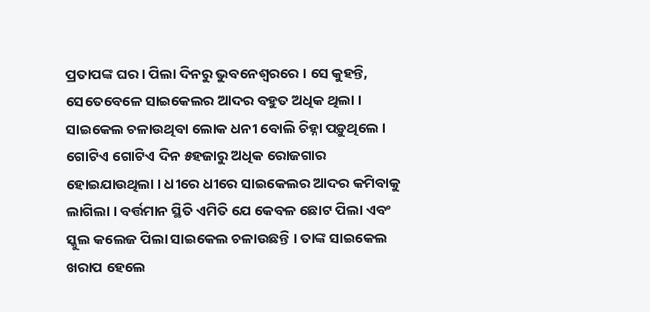ପ୍ରତାପଙ୍କ ଘର । ପିଲା ଦିନରୁ ଭୁବନେଶ୍ୱରରେ । ସେ କୁହନ୍ତି, ସେତେବେଳେ ସାଇକେଲର ଆଦର ବହୁତ ଅଧିକ ଥିଲା । ସାଇକେଲ ଚଳାଉଥିବା ଲୋକ ଧନୀ ବୋଲି ଚିହ୍ନା ପଡ଼ୁଥିଲେ । ଗୋଟିଏ ଗୋଟିଏ ଦିନ ୫ହଜାରୁ ଅଧିକ ରୋଜଗାର ହୋଇଯାଉଥିଲା । ଧୀରେ ଧୀରେ ସାଇକେଲର ଆଦର କମିବାକୁ ଲାଗିଲା । ବର୍ତ୍ତମାନ ସ୍ଥିତି ଏମିତି ଯେ କେବଳ ଛୋଟ ପିଲା ଏବଂ ସ୍କୁଲ କଲେଜ ପିଲା ସାଇକେଲ ଚଳାଉଛନ୍ତି । ତାଙ୍କ ସାଇକେଲ ଖରାପ ହେଲେ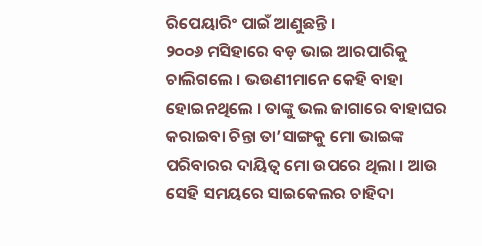ରିପେୟାରିଂ ପାଇଁ ଆଣୁଛନ୍ତି ।
୨୦୦୬ ମସିହାରେ ବଡ଼ ଭାଇ ଆରପାରିକୁ ଚାଲିଗଲେ । ଭଉଣୀମାନେ କେହି ବାହା ହୋଇନଥିଲେ । ତାଙ୍କୁ ଭଲ ଜାଗାରେ ବାହାଘର କରାଇବା ଚିନ୍ତା ତା’ସାଙ୍ଗକୁ ମୋ ଭାଇଙ୍କ ପରିବାରର ଦାୟିତ୍ୱ ମୋ ଉପରେ ଥିଲା । ଆଉ ସେହି ସମୟରେ ସାଇକେଲର ଚାହିଦା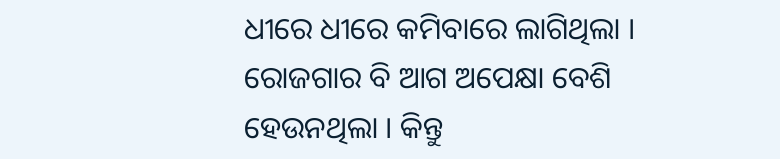ଧୀରେ ଧୀରେ କମିବାରେ ଲାଗିଥିଲା । ରୋଜଗାର ବି ଆଗ ଅପେକ୍ଷା ବେଶି ହେଉନଥିଲା । କିନ୍ତୁ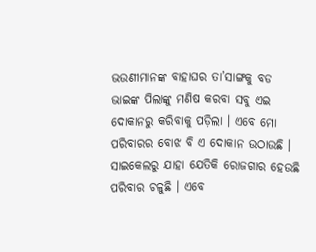ଭଉଣୀମାନଙ୍କ ବାହାଘର ତା’ସାଙ୍ଗକୁ ବଡ ଭାଇଙ୍କ ପିଲାଙ୍କୁ ମଣିଷ କରବା ସବୁ ଏଇ ଦୋକାନରୁ କରିବାକୁ ପଡ଼ିଲା । ଏବେ ମୋ ପରିବାରର ବୋଝ ବି ଏ ଦୋକାନ ଉଠାଉଛି । ସାଇକେଲରୁ ଯାହା ଯେତିକି ରୋଜଗାର ହେଉଛି ପରିବାର ଚଳୁଛି । ଏବେ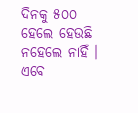ଦିନକୁ ୫୦୦ ହେଲେ ହେଉଛି ନହେଲେ ନାହିଁ । ଏବେ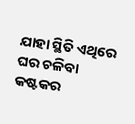ଯାହା ସ୍ଥିତି ଏଥିରେ ଘର ଚଳିବା କଷ୍ଟକର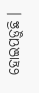ହୋଇପଡ଼ୁଛି ।